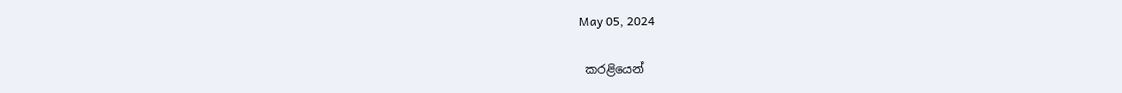May 05, 2024

 කරළියෙන්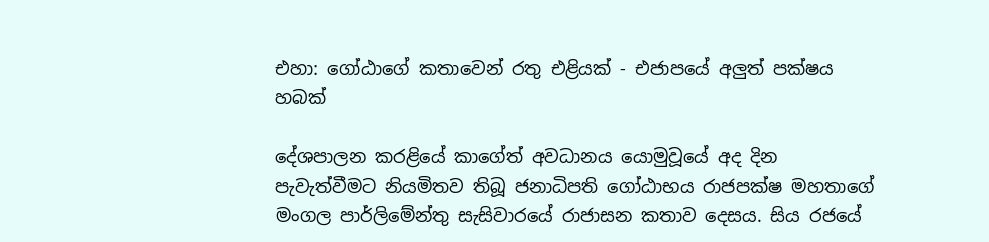එහා: ගෝඨාගේ කතාවෙන් රතු එළියක් - එජාපයේ අලුත් පක්ෂය හබක්

දේශපාලන කරළියේ කාගේත් අවධානය යොමුවූයේ අද දින පැවැත්වීමට නියමිතව තිබූ ජනාධිපති ගෝඨාභය රාජපක්ෂ මහතාගේ මංගල පාර්ලිමේන්තු සැසිවාරයේ රාජාසන කතාව දෙසය. සිය රජයේ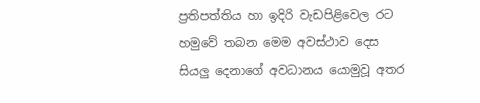ප්‍රතිපත්තිය හා ඉදිරි වැඩපිළිවෙල රට හමුවේ තබන මෙම අවස්ථාව දෙස සියලු දෙනාගේ අවධානය යොමුවූ අතර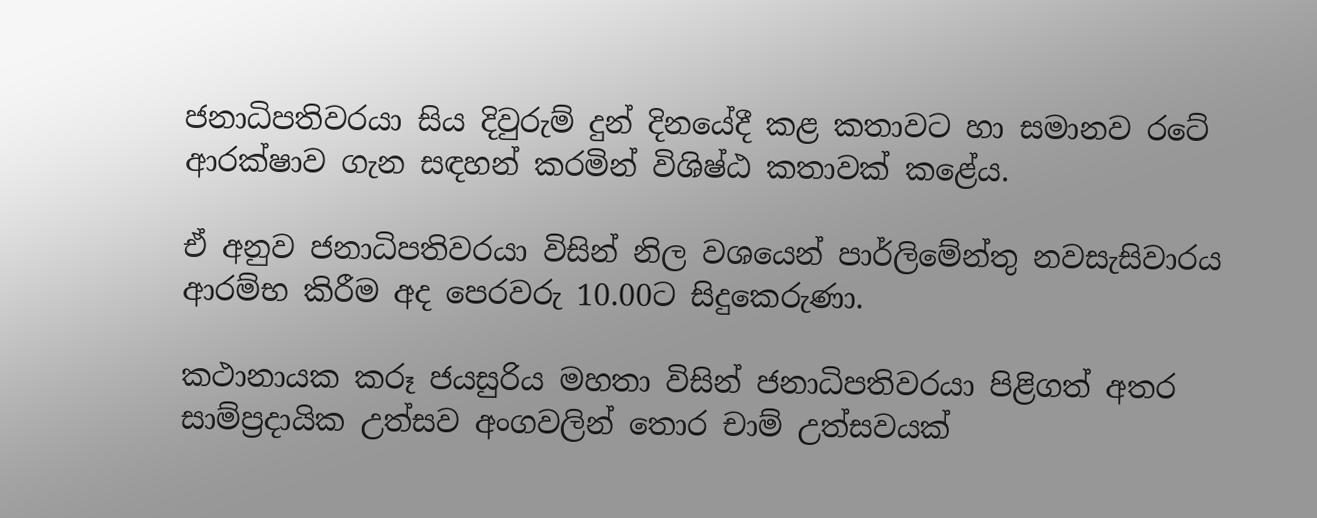ජනාධිපතිවරයා සිය දිවුරුම් දුන් දිනයේදී කළ කතාවට හා සමානව රටේ ආරක්ෂාව ගැන සඳහන් කරමින් විශිෂ්ඨ කතාවක් කළේය.

ඒ අනුව ජනාධිපතිවරයා විසින් නිල වශයෙන් පාර්ලිමේන්තු නවසැසිවාරය ආරම්භ කිරීම අද පෙරවරු 10.00ට සිදුකෙරුණා.

කථානායක කරූ ජයසුරිය මහතා විසින් ජනාධිපතිවරයා පිළිගත් අතර සාම්ප්‍රදායික උත්සව අංගවලින් තොර චාම් උත්සවයක්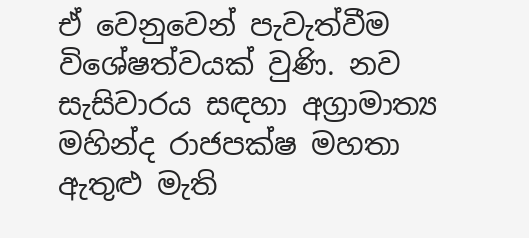ඒ වෙනුවෙන් පැවැත්වීම විශේෂත්වයක් වුණි. නව සැසිවාරය සඳහා අග්‍රාමාත්‍ය මහින්ද රාජපක්ෂ මහතා ඇතුළු මැති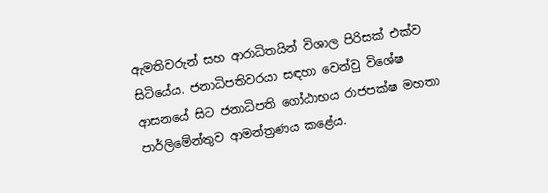ඇමතිවරුන් සහ ආරාධිතයින් විශාල පිරිසක් එක්ව සිටියේය. ජනාධිපතිවරයා සඳහා වෙන්වු විශේෂ ආසනයේ සිට ජනාධිපති ගෝඨාභය රාජපක්ෂ මහතා පාර්ලිමේන්තුව ආමන්ත්‍රණය කළේය.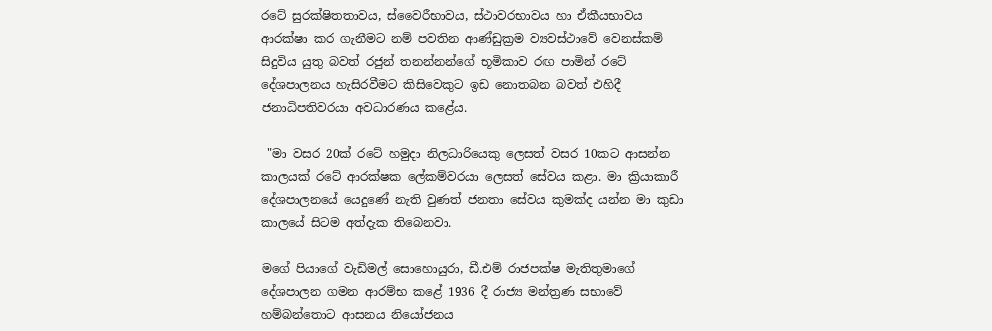රටේ සුරක්ෂිතතාවය, ස්වෛරීභාවය, ස්ථාවරභාවය හා ඒකීයභාවය ආරක්ෂා කර ගැනීමට නම් පවතින ආණ්ඩුක්‍රම ව්‍යවස්ථාවේ වෙනස්කම් සිදුවිය යුතු බවත් රජුන් තනන්නන්ගේ භූමිකාව රඟ පාමින් රටේ දේශපාලනය හැසිරවීමට කිසිවෙකුට ඉඩ නොතබන බවත් එහිදී ජනාධිපතිවරයා අවධාරණය කළේය.

 "මා වසර 20ක් රටේ හමුදා නිලධාරියෙකු ලෙසත් වසර 10කට ආසන්න කාලයක් රටේ ආරක්ෂක ලේකම්වරයා ලෙසත් සේවය කළා. මා ක්‍රියාකාරී දේශපාලනයේ යෙදුණේ නැති වුණත් ජනතා සේවය කුමක්ද යන්න මා කුඩා කාලයේ සිටම අත්දැක තිබෙනවා.

මගේ පියාගේ වැඩිමල් සොහොයුරා, ඩී.එම් රාජපක්ෂ මැතිතුමාගේ දේශපාලන ගමන ආරම්භ කළේ 1936 දී රාජ්‍ය මන්ත්‍රණ සභාවේ හම්බන්තොට ආසනය නියෝජනය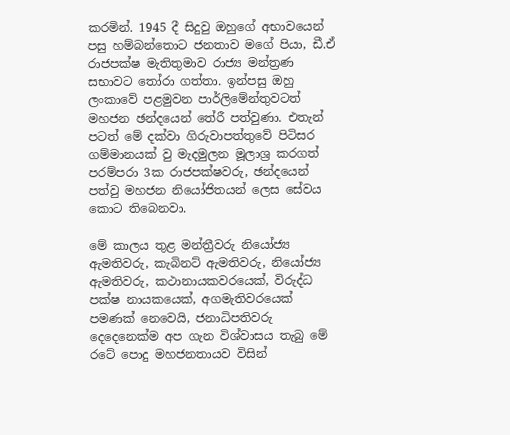කරමින්. 1945 දී සිදුවු ඔහුගේ අභාවයෙන් පසු හම්බන්තොට ජනතාව මගේ පියා, ඩී.ඒ රාජපක්ෂ මැතිතුමාව රාජ්‍ය මන්ත්‍රණ සභාවට තෝරා ගත්තා. ඉන්පසු ඔහු ලංකාවේ පළමුවන පාර්ලිමේන්තුවටත් මහජන ඡන්දයෙන් තේරී පත්වුණා. එතැන් පටත් මේ දක්වා ගිරුවාපත්තුවේ පිටිසර ගම්මානයක් වු මැදමුලන මූලාශ්‍ර කරගත් පරම්පරා 3ක රාජපක්ෂවරු, ඡන්දයෙන් පත්වු මහජන නියෝජිතයන් ලෙස සේවය කොට තිබෙනවා.

මේ කාලය තුළ මන්ත්‍රීවරු නියෝජ්‍ය ඇමතිවරු, කැබිනට් ඇමතිවරු, නියෝජ්‍ය ඇමතිවරු, කථානායකවරයෙක්, විරුද්ධ පක්ෂ නායකයෙක්, අගමැතිවරයෙක් පමණක් නෙවෙයි, ජනාධිපතිවරු දෙදෙනෙක්ම අප ගැන විශ්වාසය තැබු මේ රටේ පොදු මහජනතායව විසින්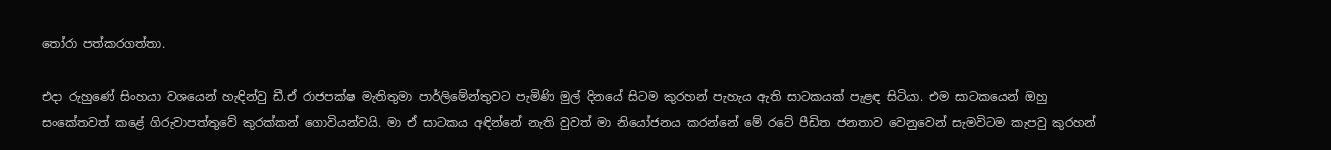තෝරා පත්කරගත්තා.

එදා රුහුණේ සිංහයා වශයෙන් හැඳින්වු ඩී.ඒ රාජපක්ෂ මැතිතුමා පාර්ලිමේන්තුවට පැමිණි මුල් දිනයේ සිටම කුරහන් පැහැය ඇති සාටකයක් පැළඳ සිටියා. එම සාටකයෙන් ඔහු සංකේතවත් කළේ ගිරුවාපත්තුවේ කුරක්කන් ගොවියන්වයි. මා ඒ සාටකය අඳින්නේ නැති වුවත් මා නියෝජනය කරන්නේ මේ රටේ පීඩිත ජනතාව වෙනුවෙන් සැමවිටම කැපවු කුරහන්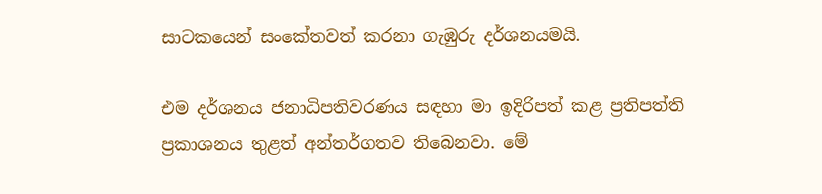සාටකයෙන් සංකේතවත් කරනා ගැඹුරු දර්ශනයමයි.

එම දර්ශනය ජනාධිපතිවරණය සඳහා මා ඉදිරිපත් කළ ප්‍රතිපත්ති ප්‍රකාශනය තුළත් අන්තර්ගතව තිබෙනවා. මේ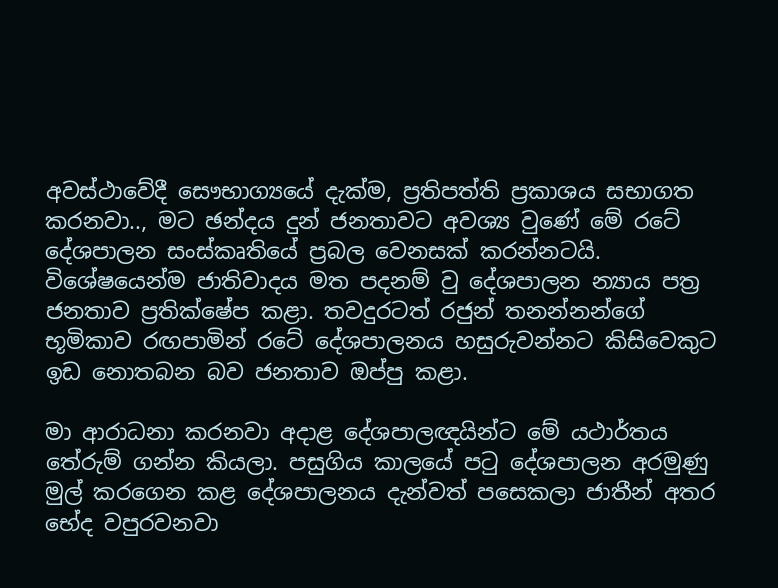අවස්ථාවේදී සෞභාග්‍යයේ දැක්ම, ප්‍රතිපත්ති ප්‍රකාශය සභාගත කරනවා.., මට ඡන්දය දුන් ජනතාවට අවශ්‍ය වුණේ මේ රටේ දේශපාලන සංස්කෘතියේ ප්‍රබල වෙනසක් කරන්නටයි. විශේෂයෙන්ම ජාතිවාදය මත පදනම් වු දේශපාලන න්‍යාය පත්‍ර ජනතාව ප්‍රතික්ෂේප කළා. තවදුරටත් රජුන් තනන්නන්ගේ භූමිකාව රඟපාමින් රටේ දේශපාලනය හසුරුවන්නට කිසිවෙකුට ඉඩ නොතබන බව ජනතාව ඔප්පු කළා.

මා ආරාධනා කරනවා අදාළ දේශපාලඥයින්ට මේ යථාර්තය තේරුම් ගන්න කියලා. පසුගිය කාලයේ පටු දේශපාලන අරමුණු මුල් කරගෙන කළ දේශපාලනය දැන්වත් පසෙකලා ජාතීන් අතර භේද වපුරවනවා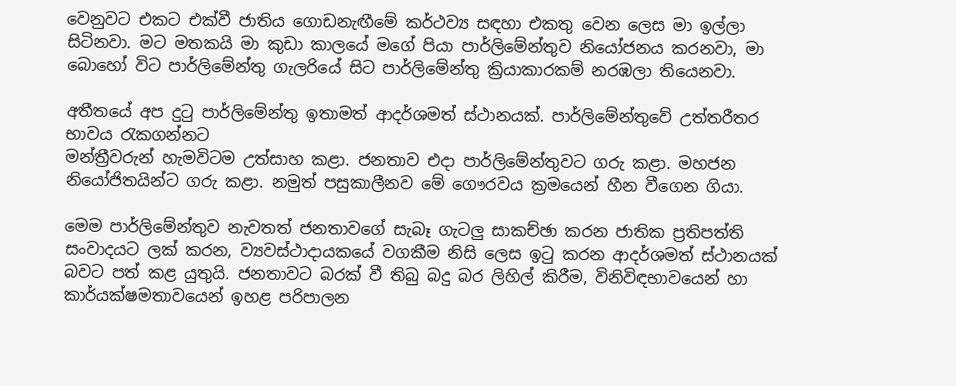වෙනුවට එකට එක්වී ජාතිය ගොඩනැඟීමේ කර්ථව්‍ය සඳහා එකතු වෙන ලෙස මා ඉල්ලා සිටිනවා. මට මතකයි මා කුඩා කාලයේ මගේ පියා පාර්ලිමේන්තුව නියෝජනය කරනවා, මා බොහෝ විට පාර්ලිමේන්තු ගැලරියේ සිට පාර්ලිමේන්තු ක්‍රියාකාරකම් නරඹලා තියෙනවා.

අතීතයේ අප දුටු පාර්ලිමේන්තු ඉතාමත් ආදර්ශමත් ස්ථානයක්. පාර්ලිමේන්තුවේ උත්තරීතර භාවය රැකගන්නට
මන්ත්‍රීවරුන් හැමවිටම උත්සාහ කළා. ජනතාව එදා පාර්ලිමේන්තුවට ගරු කළා. මහජන නියෝජිතයින්ට ගරු කළා. නමුත් පසුකාලීනව මේ ගෞරවය ක්‍රමයෙන් හීන වීගෙන ගියා.

මෙම පාර්ලිමේන්තුව නැවතත් ජනතාවගේ සැබෑ ගැටලු සාකච්ඡා කරන ජාතික ප්‍රතිපත්ති සංවාදයට ලක් කරන, ව්‍යවස්ථාදායකයේ වගකීම නිසි ලෙස ඉටු කරන ආදර්ශමත් ස්ථානයක් බවට පත් කළ යුතුයි. ජනතාවට බරක් වී තිබු බදු බර ලිහිල් කිරීම, විනිවිඳභාවයෙන් හා කාර්යක්ෂමතාවයෙන් ඉහළ පරිපාලන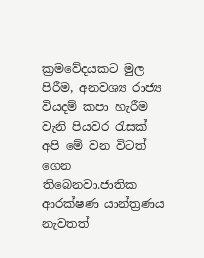ක්‍රමවේදයකට මුල පිරීම, අනවශ්‍ය රාජ්‍ය වියදම් කපා හැරීම වැනි පියවර රැසක් අපි මේ වන විටත් ගෙන තිබෙනවා.ජාතික ආරක්ෂණ යාන්ත්‍රණය නැවතත්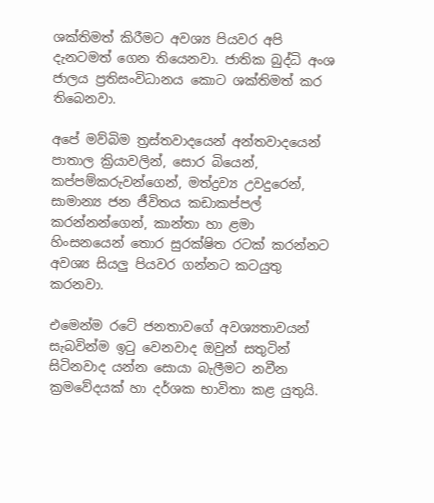ශක්තිමත් කිරීමට අවශ්‍ය පියවර අපි දැනටමත් ගෙන තියෙනවා. ජාතික බුද්ධි අංශ ජාලය ප්‍රතිසංවිධානය කොට ශක්තිමත් කර තිබෙනවා.

අපේ මව්බිම ත්‍රස්තවාදයෙන් අන්තවාදයෙන් පාතාල ක්‍රියාවලින්, සොර බියෙන්, කප්පම්කරුවන්ගෙන්, මත්ද්‍රව්‍ය උවදුරෙන්, සාමාන්‍ය ජන ජීවිතය කඩාකප්පල් කරන්නන්ගෙන්, කාන්තා හා ළමා හිංසනයෙන් තොර සුරක්ෂිත රටක් කරන්නට අවශ්‍ය සියලු පියවර ගන්නට කටයුතු කරනවා.

එමෙන්ම රටේ ජනතාවගේ අවශ්‍යතාවයන් සැබවින්ම ඉටු වෙනවාද ඔවුන් සතුටින් සිටිනවාද යන්න සොයා බැලීමට නවීන ක්‍රමවේදයක් හා දර්ශක භාවිතා කළ යුතුයි.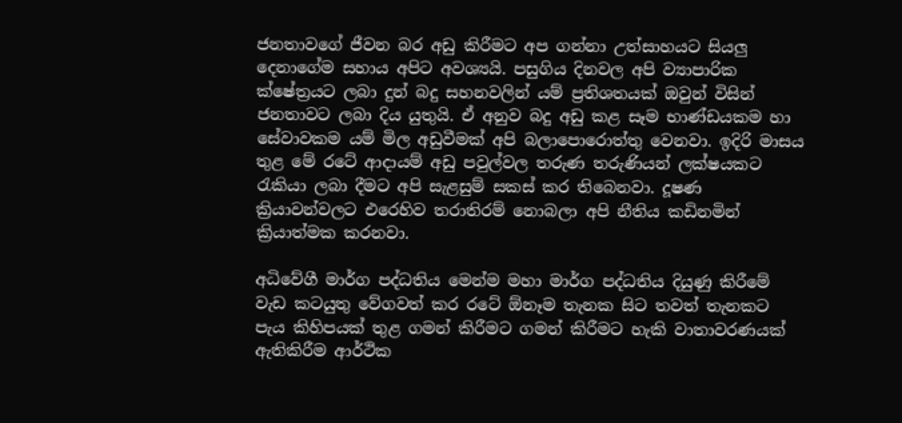ජනතාවගේ ජීවන බර අඩු කිරීමට අප ගන්නා උත්සාහයට සියලු දෙනාගේම සහාය අපිට අවශ්‍යයි. පසුගිය දිනවල අපි ව්‍යාපාරික ක්ෂේත්‍රයට ලබා දුන් බදු සහනවලින් යම් ප්‍රතිශතයක් ඔවුන් විසින් ජනතාවට ලබා දිය යුතුයි. ඒ අනුව බදු අඩු කළ සෑම භාණ්ඩයකම හා සේවාවකම යම් මිල අඩුවීමක් අපි බලාපොරොත්තු වෙනවා. ඉදිරි මාසය තුළ මේ රටේ ආදායම් අඩු පවුල්වල තරුණ තරුණියන් ලක්ෂයකට රැකියා ලබා දීමට අපි සැළසුම් සකස් කර තිබෙනවා. දූෂණ ක්‍රියාවන්වලට එරෙහිව තරාතිරම් නොබලා අපි නීතිය කඩිනමින් ක්‍රියාත්මක කරනවා.

අධිවේගී මාර්ග පද්ධතිය මෙන්ම මහා මාර්ග පද්ධතිය දියුණු කිරීමේ වැඩ කටයුතු වේගවත් කර රටේ ඕනෑම තැනක සිට තවත් තැනකට පැය කිහිපයක් තුළ ගමන් කිරීමට ගමන් කිරීමට හැකි වාතාවරණයක් ඇතිකිරීම ආර්ථික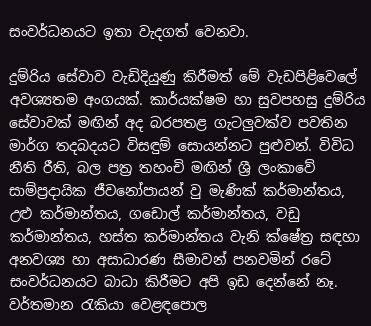සංවර්ධනයට ඉතා වැදගත් වෙනවා.

දුම්රිය සේවාව වැඩිදියුණු කිරීමත් මේ වැඩපිළිවෙලේ අවශ්‍යතම අංගයක්. කාර්යක්ෂම හා සුවපහසු දුම්රිය සේවාවක් මඟින් අද බරපතළ ගැටලුවක්ව පවතින මාර්ග තදබදයට විසඳුම් සොයන්නට පුළුවන්. විවිධ නීති රීති, බල පත්‍ර තහංචි මඟින් ශ්‍රී ලංකාවේ සාම්ප්‍රදායික ජීවනෝපායන් වු මැණික් කර්මාන්තය, උළු කර්මාන්තය, ගඩොල් කර්මාන්තය, වඩු කර්මාන්තය, හස්ත කර්මාන්තය වැනි ක්ෂේත්‍ර සඳහා අනවශ්‍ය හා අසාධාරණ සීමාවන් පනවමින් රටේ සංවර්ධනයට බාධා කිරීමට අපි ඉඩ දෙන්නේ නෑ. වර්තමාන රැකියා වෙළඳපොල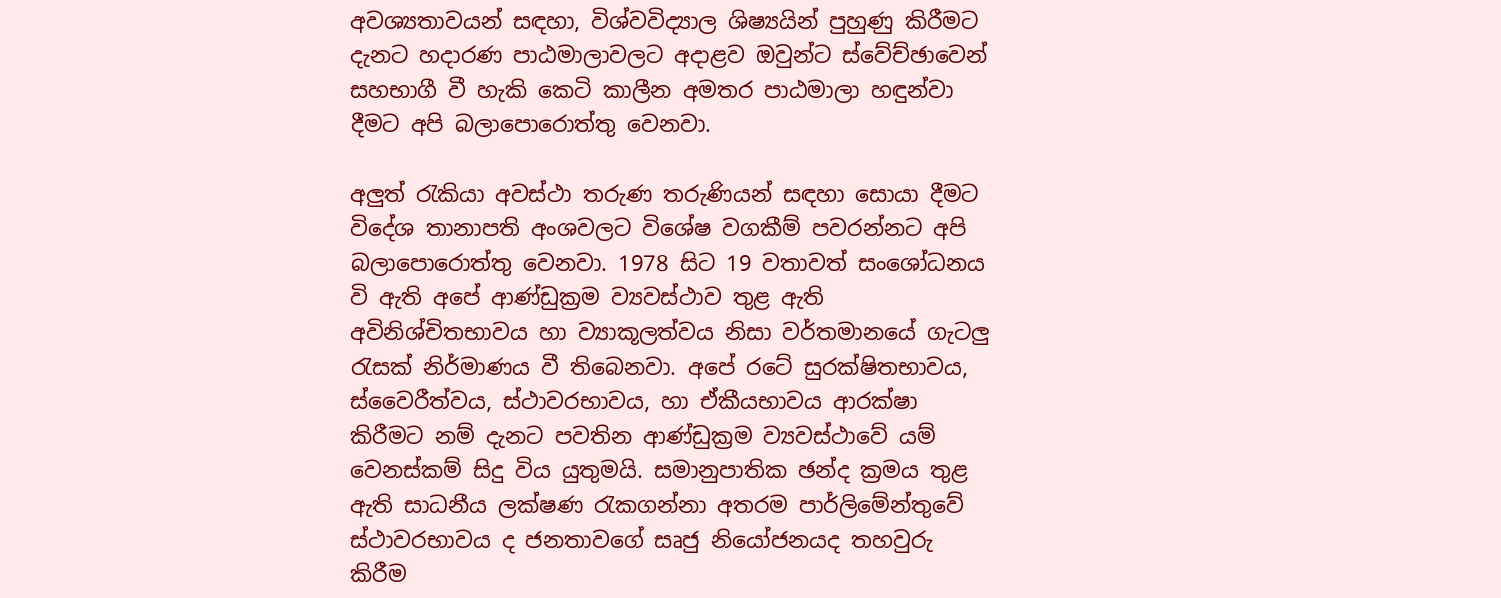අවශ්‍යතාවයන් සඳහා, විශ්වවිද්‍යාල ශිෂ්‍යයින් පුහුණු කිරීමට දැනට හදාරණ පාඨමාලාවලට අදාළව ඔවුන්ට ස්වේච්ඡාවෙන් සහභාගී වී හැකි කෙටි කාලීන අමතර පාඨමාලා හඳුන්වා දීමට අපි බලාපොරොත්තු වෙනවා.

අලුත් රැකියා අවස්ථා තරුණ තරුණියන් සඳහා සොයා දීමට විදේශ තානාපති අංශවලට විශේෂ වගකීම් පවරන්නට අපි බලාපොරොත්තු වෙනවා. 1978 සිට 19 වතාවත් සංශෝධනය වි ඇති අපේ ආණ්ඩුක්‍රම ව්‍යවස්ථාව තුළ ඇති අවිනිශ්චිතභාවය හා ව්‍යාකූලත්වය නිසා වර්තමානයේ ගැටලු රැසක් නිර්මාණය වී තිබෙනවා. අපේ රටේ සුරක්ෂිතභාවය, ස්වෛරීත්වය, ස්ථාවරභාවය, හා ඒකීයභාවය ආරක්ෂා කිරීමට නම් දැනට පවතින ආණ්ඩුක්‍රම ව්‍යවස්ථාවේ යම් වෙනස්කම් සිදු විය යුතුමයි. සමානුපාතික ඡන්ද ක්‍රමය තුළ ඇති සාධනීය ලක්ෂණ රැකගන්නා අතරම පාර්ලිමේන්තුවේ ස්ථාවරභාවය ද ජනතාවගේ සෘජු නියෝජනයද තහවුරු කිරීම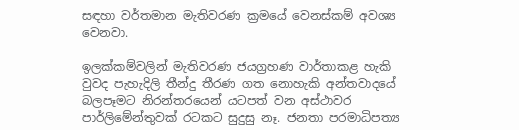සඳහා වර්තමාන මැතිවරණ ක්‍රමයේ වෙනස්කම් අවශ්‍ය වෙනවා.

ඉලක්කම්වලින් මැතිවරණ ජයග්‍රහණ වාර්තාකළ හැකි වුවද පැහැදිලි තීන්දු තීරණ ගත නොහැකි අන්තවාදයේ බලපෑමට නිරන්තරයෙන් යටපත් වන අස්ථාවර පාර්ලිමේන්තුවක් රටකට සුදුසු නෑ. ජනතා පරමාධිපත්‍ය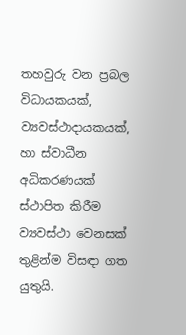තහවුරු වන ප්‍රබල විධායකයක්, ව්‍යවස්ථාදායකයක්, හා ස්වාධීන අධිකරණයක් ස්ථාපිත කිරීම ව්‍යවස්ථා වෙනසක් තුළින්ම විසඳා ගත යුතුයි.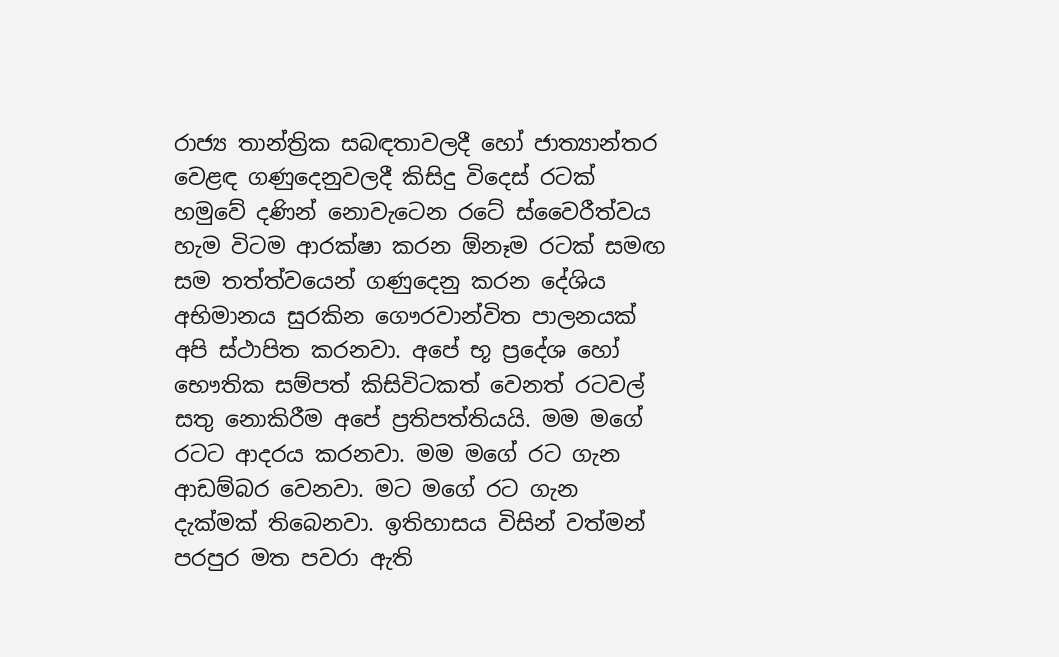රාජ්‍ය තාන්ත්‍රික සබඳතාවලදී හෝ ජාත්‍යාන්තර වෙළඳ ගණුදෙනුවලදී කිසිදු විදෙස් රටක් හමුවේ දණින් නොවැටෙන රටේ ස්වෛරීත්වය හැම විටම ආරක්ෂා කරන ඕනෑම රටක් සමඟ සම තත්ත්වයෙන් ගණුදෙනු කරන දේශිය අභිමානය සුරකින ගෞරවාන්විත පාලනයක් අපි ස්ථාපිත කරනවා. අපේ භූ ප්‍රදේශ හෝ භෞතික සම්පත් කිසිවිටකත් වෙනත් රටවල් සතු නොකිරීම අපේ ප්‍රතිපත්තියයි. මම මගේ රටට ආදරය කරනවා. මම මගේ රට ගැන ආඩම්බර වෙනවා. මට මගේ රට ගැන දැක්මක් තිබෙනවා. ඉතිහාසය විසින් වත්මන් පරපුර මත පවරා ඇති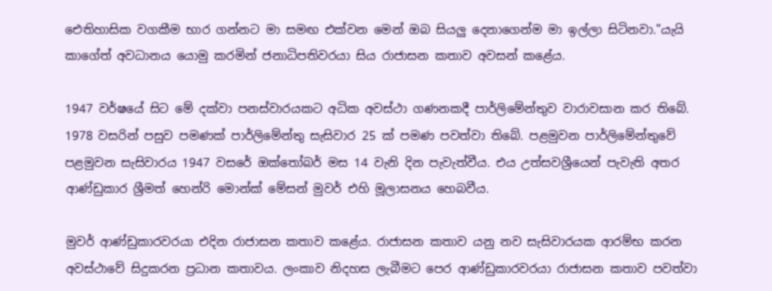ඓතිහාසික වගකීම භාර ගන්නට මා සමඟ එක්වන මෙන් ඔබ සියලු දෙනාගෙන්ම මා ඉල්ලා සිටිනවා."යැයි කාගේත් අවධානය යොමු කරමින් ජනාධිපතිවරයා සිය රාජාසන කතාව අවසන් කළේය.

1947 වර්ෂයේ සිට මේ දක්වා පනස්වාරයකට අධික අවස්ථා ගණනකදී පාර්ලිමේන්තුව වාරාවසාන කර තිබේ. 1978 වසරින් පසුව පමණක් පාර්ලිමේන්තු සැසිවාර 25 ක් පමණ පවත්වා තිබේ. පළමුවන පාර්ලිමේන්තුවේ පළමුවන සැසිවාරය 1947 වසරේ ඔක්තෝබර් මස 14 වැනි දින පැවැත්වීය. එය උත්සවශ්‍රීයෙන් පැවැති අතර ආණ්ඩුකාර ශ්‍රීමත් හෙන්රි මොන්ක් මේසන් මුවර් එහි මූලාසනය හෙබවීය.

මුවර් ආණ්ඩුකාරවරයා එදින රාජාසන කතාව කළේය. රාජාසන කතාව යනු නව සැසිවාරයක ආරම්භ කරන අවස්ථාවේ සිදුකරන ප්‍රධාන කතාවය. ලංකාව නිදහස ලැබීමට පෙර ආණ්ඩුකාරවරයා රාජාසන කතාව පවත්වා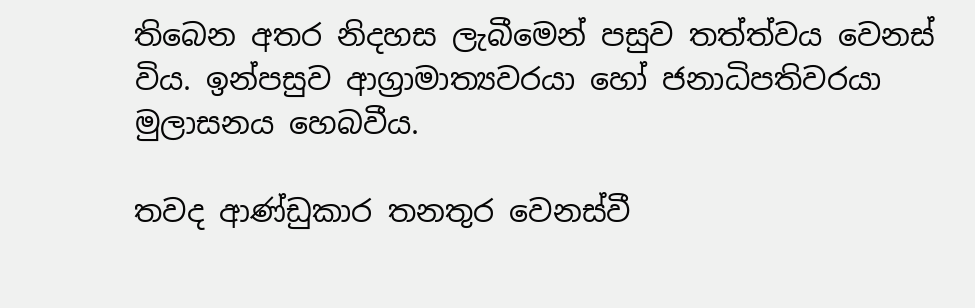තිබෙන අතර නිදහස ලැබීමෙන් පසුව තත්ත්වය වෙනස් විය. ඉන්පසුව ආග්‍රාමාත්‍යවරයා හෝ ජනාධිපතිවරයා මුලාසනය හෙබවීය.

තවද ආණ්ඩුකාර තනතුර වෙනස්වී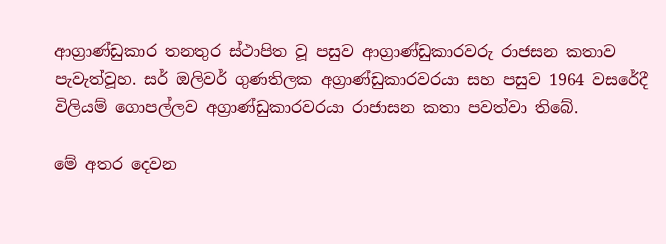ආග්‍රාණ්ඩුකාර තනතුර ස්ථාපිත වූ පසුව ආග්‍රාණ්ඩුකාරවරු රාජසන කතාව පැවැත්වූහ. සර් ඔලිවර් ගුණතිලක අග්‍රාණ්ඩුකාරවරයා සහ පසුව 1964 වසරේදී විලියම් ගොපල්ලව අග්‍රාණ්ඩුකාරවරයා රාජාසන කතා පවත්වා තිබේ.

මේ අතර දෙවන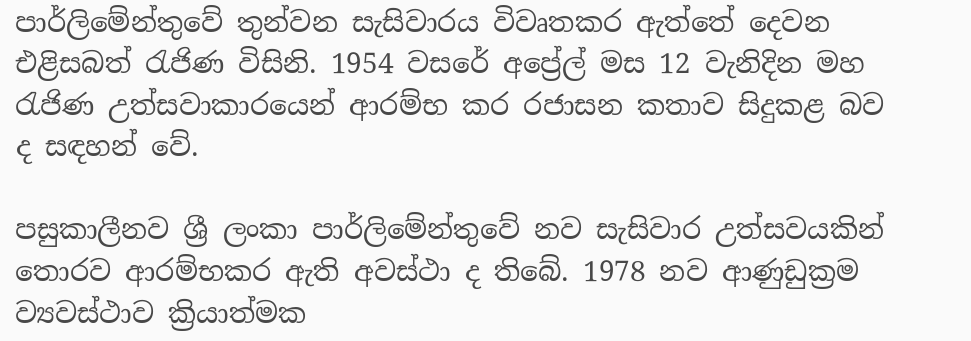පාර්ලිමේන්තුවේ තුන්වන සැසිවාරය විවෘතකර ඇත්තේ දෙවන එළිසබත් රැජිණ විසිනි. 1954 වසරේ අප්‍රේල් මස 12 වැනිදින මහ රැජිණ උත්සවාකාරයෙන් ආරම්භ කර රජාසන කතාව සිදුකළ බව ද සඳහන් වේ.

පසුකාලීනව ශ්‍රී ලංකා පාර්ලිමේන්තුවේ නව සැසිවාර උත්සවයකින් තොරව ආරම්භකර ඇති අවස්ථා ද තිබේ. 1978 නව ආණුඩුක්‍රම ව්‍යවස්ථාව ක්‍රියාත්මක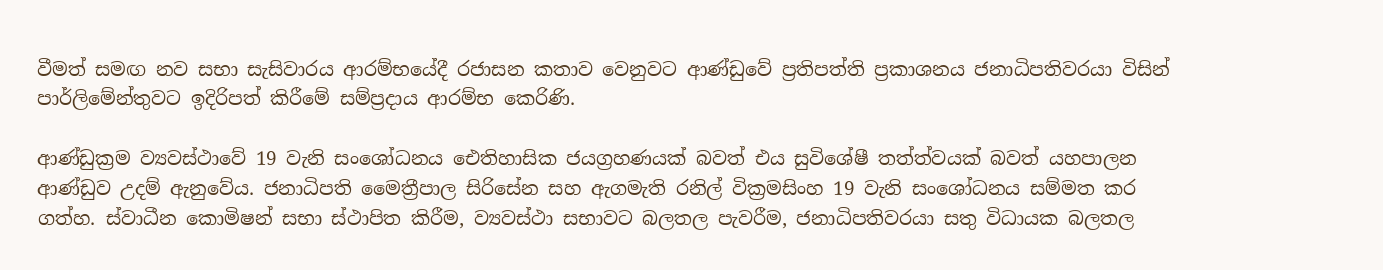වීමත් සමඟ නව සභා සැසිවාරය ආරම්භයේදී රජාසන කතාව වෙනුවට ආණ්ඩුවේ ප්‍රතිපත්ති ප්‍රකාශනය ජනාධිපතිවරයා විසින් පාර්ලිමේන්තුවට ඉදිරිපත් කිරීමේ සම්ප්‍රදාය ආරම්භ කෙරිණි.

ආණ්ඩුක්‍රම ව්‍යවස්ථාවේ 19 වැනි සංශෝධනය ඓතිහාසික ජයග්‍රහණයක් බවත් එය සුවිශේෂී තත්ත්වයක් බවත් යහපාලන ආණ්ඩුව උදම් ඇනුවේය. ජනාධිපති මෛත්‍රීපාල සිරිසේන සහ ඇගමැති රනිල් වික්‍රමසිංහ 19 වැනි සංශෝධනය සම්මත කර ගත්හ. ස්වාධීන කොමිෂන් සභා ස්ථාපිත කිරීම, ව්‍යවස්ථා සභාවට බලතල පැවරීම, ජනාධිපතිවරයා සතු විධායක බලතල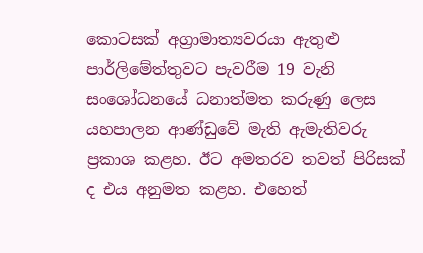කොටසක් අග්‍රාමාත්‍යවරයා ඇතුළු පාර්ලිමේත්තුවට පැවරීම 19 වැනි සංශෝධනයේ ධනාත්මත කරුණු ලෙස යහපාලන ආණ්ඩුවේ මැති ඇමැතිවරු ප්‍රකාශ කළහ. ඊට අමතරව තවත් පිරිසක් ද එය අනුමත කළහ. එහෙත්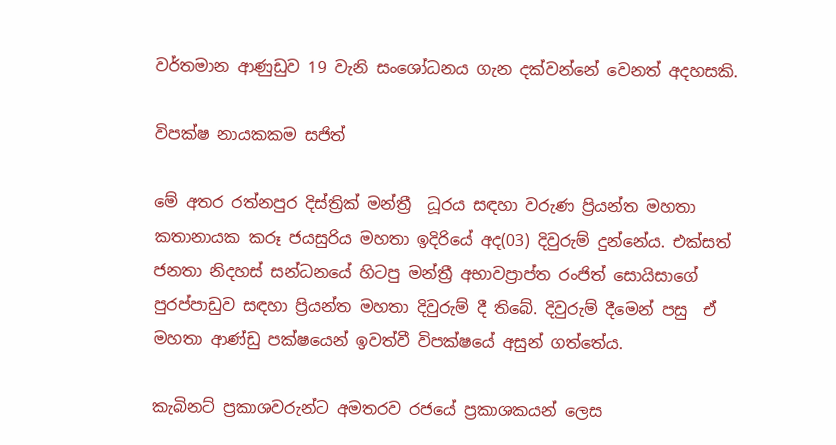වර්තමාන ආණුඩුව 19 වැනි සංශෝධනය ගැන දක්වන්නේ වෙනත් අදහසකි.

විපක්ෂ නායකකම සජිත්

මේ අතර රත්නපුර දිස්ත්‍රික් මන්ත්‍රී  ධූරය සඳහා වරුණ ප්‍රියන්ත මහතා කතානායක කරූ ජයසුරිය මහතා ඉදිරියේ අද(03) දිවුරුම් දුන්නේය. එක්සත් ජනතා නිදහස් සන්ධනයේ හිටපු මන්ත්‍රී අභාවප්‍රාප්ත රංජිත් සොයිසාගේ පුරප්පාඩුව සඳහා ප්‍රියන්ත මහතා දිවුරුම් දී තිබේ. දිවුරුම් දීමෙන් පසු  ඒ මහතා ආණ්ඩු පක්ෂයෙන් ඉවත්වී විපක්ෂයේ අසුන් ගත්තේය.

කැබිනට් ප්‍රකාශවරුන්ට අමතරව රජයේ ප්‍රකාශකයන් ලෙස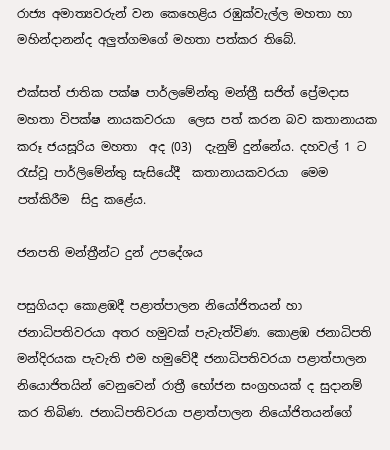රාජ්‍ය අමාත්‍යවරුන් වන කෙහෙළිය රඹුක්වැල්ල මහතා හා මහින්දානන්ද අලුත්ගමගේ මහතා පත්කර තිබේ.

එක්සත් ජාතික පක්ෂ පාර්ලමේන්තු මන්ත්‍රී සජිත් ප්‍රේමදාස මහතා විපක්ෂ නායකවරයා  ලෙස පත් කරන බව කතානායක කරූ ජයසූරිය මහතා  අද (03)  දැනුම් දුන්නේය. දහවල් 1 ට රැස්වූ පාර්ලිමේන්තු සැසියේදී  කතානායකවරයා  මෙම  පත්කිරීම  සිදු කළේය.

ජනපති මන්ත්‍රීන්ට දුන් උපදේශය

පසුගියදා කොළඹදී පළාත්පාලන නියෝජිතයන් හා ජනාධිපතිවරයා අතර හමුවක් පැවැත්විණ. කොළඹ ජනාධිපති මන්දිරයක පැවැති එම හමුවේදී ජනාධිපතිවරයා පළාත්පාලන නියොජිතයින් වෙනුවෙන් රාත්‍රී භෝජන සංග්‍රහයක් ද සුදානම් කර තිබිණ. ජනාධිපතිවරයා පළාත්පාලන නියෝජිතයන්ගේ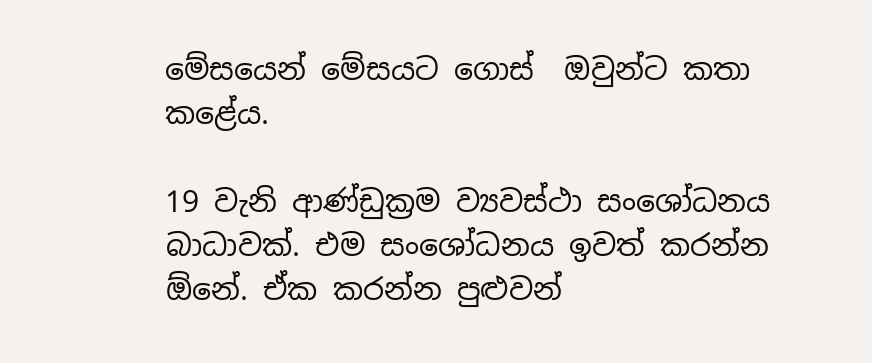මේසයෙන් මේසයට ගොස්  ඔවුන්ට කතා කළේය.

19 වැනි ආණ්ඩුක්‍රම ව්‍යවස්ථා සංශෝධනය බාධාවක්. එම සංශෝධනය ඉවත් කරන්න ඕනේ. ඒක කරන්න පුළුවන්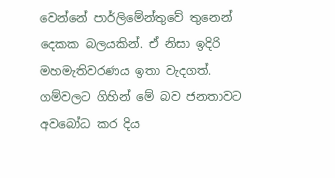වෙන්නේ පාර්ලිමේන්තුවේ තුනෙන් දෙකක බලයකින්. ඒ නිසා ඉදිරි මහමැතිවරණය ඉතා වැදගත්. ගම්වලට ගිහින් මේ බව ජනතාවට අවබෝධ කර දිය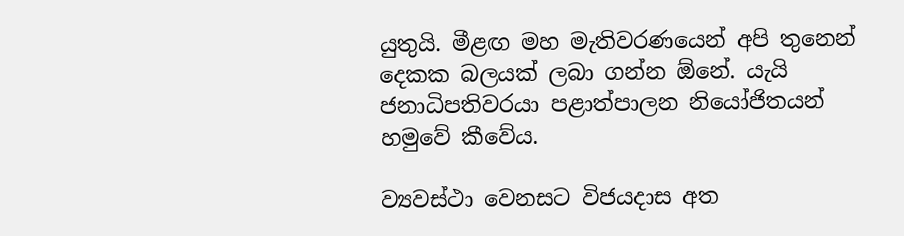යුතුයි. මීළඟ මහ මැතිවරණයෙන් අපි තුනෙන් දෙකක බලයක් ලබා ගන්න ඕනේ. යැයි ජනාධිපතිවරයා පළාත්පාලන නියෝජිතයන් හමුවේ කීවේය.

ව්‍යවස්ථා වෙනසට විජයදාස අත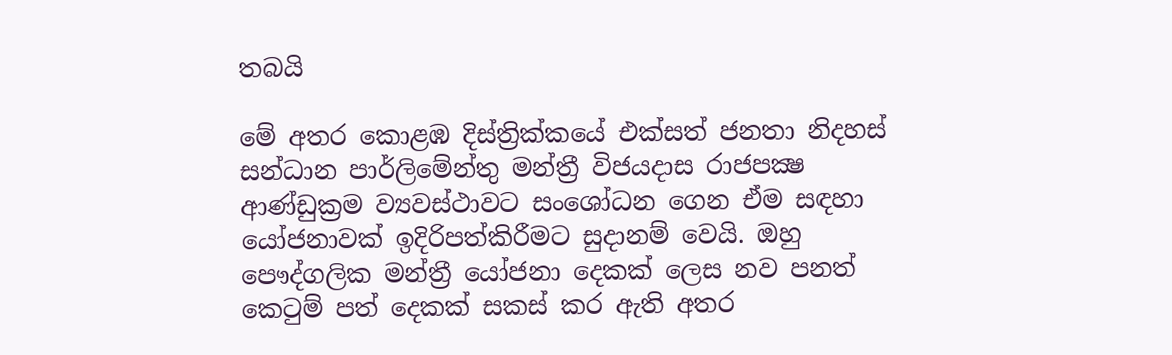තබයි

මේ අතර කොළඹ දිස්ත්‍රික්කයේ එක්සත් ජනතා නිදහස් සන්ධාන පාර්ලිමේන්තු මන්ත්‍රී විජයදාස රාජපක්‍ෂ ආණ්ඩුක්‍රම ව්‍යවස්ථාවට සංශෝධන ගෙන ඒම සඳහා යෝජනාවක් ඉදිරිපත්කිරීමට සුදානම් වෙයි. ඔහු පෞද්ගලික මන්ත්‍රී යෝජනා දෙකක් ලෙස නව පනත් කෙටුම් පත් දෙකක් සකස් කර ඇති අතර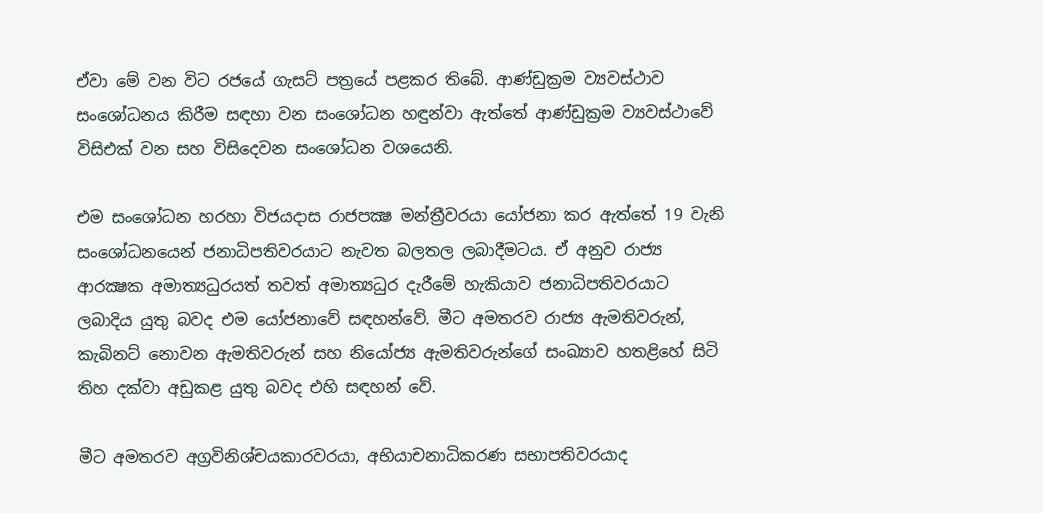ඒවා මේ වන විට රජයේ ගැසට් පත්‍රයේ පළකර තිබේ. ආණ්ඩුක්‍රම ව්‍යවස්ථාව සංශෝධනය කිරීම සඳහා වන සංශෝධන හඳුන්වා ඇත්තේ ආණ්ඩුක්‍රම ව්‍යවස්ථාවේ විසිඑක් වන සහ විසිදෙවන සංශෝධන වශයෙනි.

එම සංශෝධන හරහා විජයදාස රාජපක්‍ෂ මන්ත්‍රීවරයා යෝජනා කර ඇත්තේ 19 වැනි සංශෝධනයෙන් ජනාධිපතිවරයාට නැවත බලතල ලබාදීමටය. ඒ අනුව රාජ්‍ය ආරක්‍ෂක අමාත්‍යධුරයත් තවත් අමාත්‍යධුර දැරීමේ හැකියාව ජනාධිපතිවරයාට ලබාදිය යුතු බවද එම යෝජනාවේ සඳහන්වේ. මීට අමතරව රාජ්‍ය ඇමතිවරුන්, කැබිනට් නොවන ඇමතිවරුන් සහ නියෝජ්‍ය ඇමතිවරුන්ගේ සංඛ්‍යාව හතළිහේ සිටි තිහ දක්වා අඩුකළ යුතු බවද එහි සඳහන් වේ.

මීට අමතරව අග්‍රවිනිශ්චයකාරවරයා, අභියාචනාධිකරණ සභාපතිවරයාද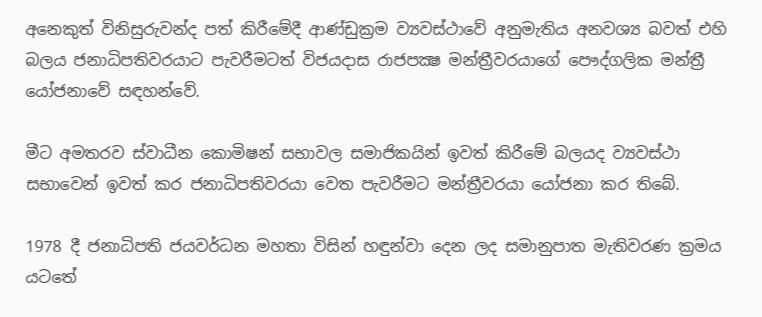අනෙකුත් විනිසුරුවන්ද පත් කිරීමේදී ආණ්ඩුක්‍රම ව්‍යවස්ථාවේ අනුමැතිය අනවශ්‍ය බවත් එහි බලය ජනාධිපතිවරයාට පැවරීමටත් විජයදාස රාජපක්‍ෂ මන්ත්‍රීවරයාගේ පෞද්ගලික මන්ත්‍රී යෝජනාවේ සඳහන්වේ.

මීට අමතරව ස්වාධීන කොමිෂන් සභාවල සමාජිකයින් ඉවත් කිරීමේ බලයද ව්‍යවස්ථා සභාවෙන් ඉවත් කර ජනාධිපතිවරයා වෙත පැවරීමට මන්ත්‍රීවරයා යෝජනා කර තිබේ.

1978 දී ජනාධිපති ජයවර්ධන මහතා විසින් හඳුන්වා දෙන ලද සමානුපාත මැතිවරණ ක්‍රමය යටතේ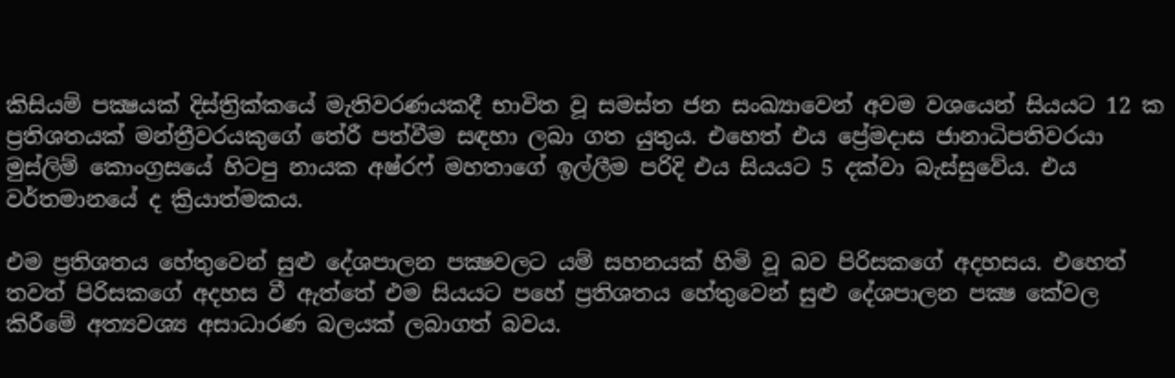කිසියම් පක්‍ෂයක් දිස්ත්‍රික්කයේ මැතිවරණයකදී භාවිත වූ සමස්ත ජන සංඛ්‍යාවෙන් අවම වශයෙන් සියයට 12 ක ප්‍රතිශතයක් මන්ත්‍රීවරයකුගේ තේරී පත්වීම සඳහා ලබා ගත යුතුය. එහෙත් එය ප්‍රේමදාස ජානාධිපතිවරයා මුස්ලිම් කොංග්‍රසයේ හිටපු නායක අෂ්රෆ් මහතාගේ ඉල්ලීම පරිදි එය සියයට 5 දක්වා බැස්සුවේය. එය වර්තමානයේ ද ක්‍රියාත්මකය.

එම ප්‍රතිශතය හේතුවෙන් සුළු දේශපාලන පක්‍ෂවලට යම් සහනයක් හිමි වූ බව පිරිසකගේ අදහසය. එහෙත් තවත් පිරිසකගේ අදහස වී ඇත්තේ එම සියයට පහේ ප්‍රතිශතය හේතුවෙන් සුළු දේශපාලන පක්‍ෂ කේවල කිරීමේ අත්‍යවශ්‍ය අසාධාරණ බලයක් ලබාගත් බවය.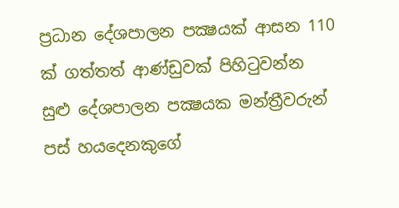ප්‍රධාන දේශපාලන පක්‍ෂයක් ආසන 110 ක් ගත්තත් ආණ්ඩුවක් පිහිටුවන්න සුළු දේශපාලන පක්‍ෂයක මන්ත්‍රීවරුන් පස් හයදෙනකුගේ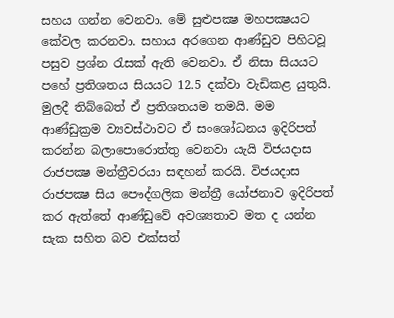සහය ගන්න වෙනවා. මේ සුළුපක්‍ෂ මහපක්‍ෂයට කේවල කරනවා. සහාය අරගෙන ආණ්ඩුව පිහිටවූ පසුව ප්‍රශ්න රැසක් ඇති වෙනවා. ඒ නිසා සියයට පහේ ප්‍රතිශතය සියයට 12.5 දක්වා වැඩිකළ යුතුයි. මුලදී තිබ්බෙත් ඒ ප්‍රතිශතයම තමයි. මම ආණ්ඩුක්‍රම ව්‍යවස්ථාවට ඒ සංශෝධනය ඉදිරිපත් කරන්න බලාපොරොත්තු වෙනවා යැයි විජයදාස රාජපක්‍ෂ මන්ත්‍රීවරයා සඳහන් කරයි. විජයදාස රාජපක්‍ෂ සිය පෞද්ගලික මන්ත්‍රී යෝජනාව ඉදිරිපත් කර ඇත්තේ ආණ්ඩුවේ අවශ්‍යතාව මත ද යන්න සැක සහිත බව එක්සත්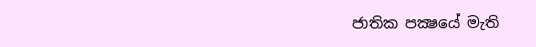ජාතික පක්‍ෂයේ මැති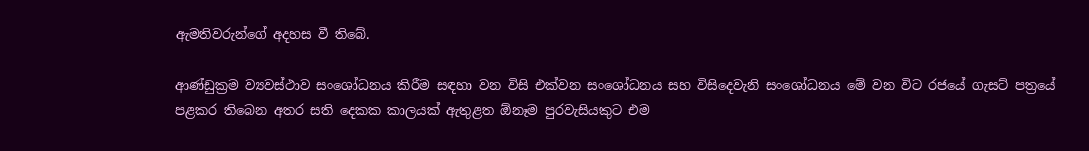ඇමතිවරුන්ගේ අදහස වී තිබේ.

ආණ්ඩුක්‍රම ව්‍යවස්ථාව සංශෝධනය කිරීම සඳහා වන විසි එක්වන සංශෝධනය සහ විසිදෙවැනි සංශෝධනය මේ වන විට රජයේ ගැසට් පත්‍රයේ පළකර තිබෙන අතර සති දෙකක කාලයක් ඇතුළත ඕනෑම පුරවැසියකුට එම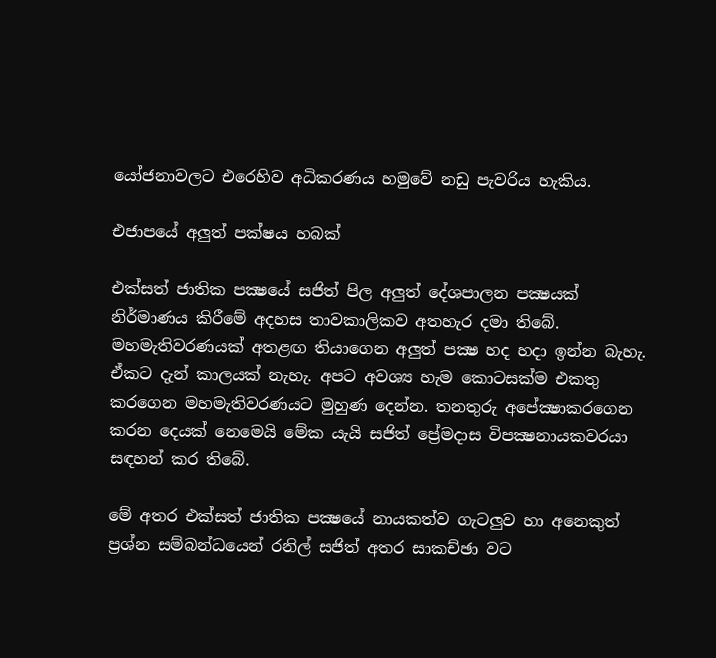යෝජනාවලට එරෙහිව අධිකරණය හමුවේ නඩු පැවරිය හැකිය.

එජාපයේ අලුත් පක්ෂය හබක්

එක්සත් ජාතික පක්‍ෂයේ සජිත් පිල අලුත් දේශපාලන පක්‍ෂයක් නිර්මාණය කිරීමේ අදහස තාවකාලිකව අතහැර දමා තිබේ. මහමැතිවරණයක් අතළඟ තියාගෙන අලුත් පක්‍ෂ හද හදා ඉන්න බැහැ. ඒකට දැන් කාලයක් නැහැ. අපට අවශ්‍ය හැම කොටසක්ම එකතු කරගෙන මහමැතිවරණයට මුහුණ දෙන්න. තනතුරු අපේක්‍ෂාකරගෙන කරන දෙයක් නෙමෙයි මේක යැයි සජිත් ප්‍රේමදාස විපක්‍ෂනායකවරයා සඳහන් කර තිබේ.

මේ අතර එක්සත් ජාතික පක්‍ෂයේ නායකත්ව ගැටලුව හා අනෙකුත් ප්‍රශ්න සම්බන්ධයෙන් රනිල් සජිත් අතර සාකච්ඡා වට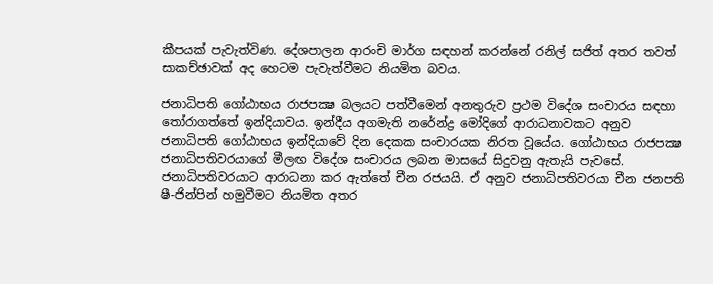කීපයක් පැවැත්විණ. දේශපාලන ආරංචි මාර්ග සඳහන් කරන්නේ රනිල් සජිත් අතර තවත් සාකච්ඡාවක් අද හෙටම පැවැත්වීමට නියමිත බවය.

ජනාධිපති ගෝඨාභය රාජපක්‍ෂ බලයට පත්වීමෙන් අනතුරුව ප්‍රථම විදේශ සංචාරය සඳහා තෝරාගත්තේ ඉන්දියාවය. ඉන්දීය අගමැති නරේන්ද්‍ර මෝදිගේ ආරාධනාවකට අනුව ජනාධිපති ගෝඨාභය ඉන්දියාවේ දින දෙකක සංචාරයක නිරත වූයේය. ගෝඨාභය රාජපක්‍ෂ ජනාධිපතිවරයාගේ මීලඟ විදේශ සංචාරය ලබන මාසයේ සිදුවනු ඇතැයි පැවසේ. ජනාධිපතිවරයාට ආරාධනා කර ඇත්තේ චීන රජයයි. ඒ අනුව ජනාධිපතිවරයා චීන ජනපති ෂී-ජින්පින් හමුවීමට නියමිත අතර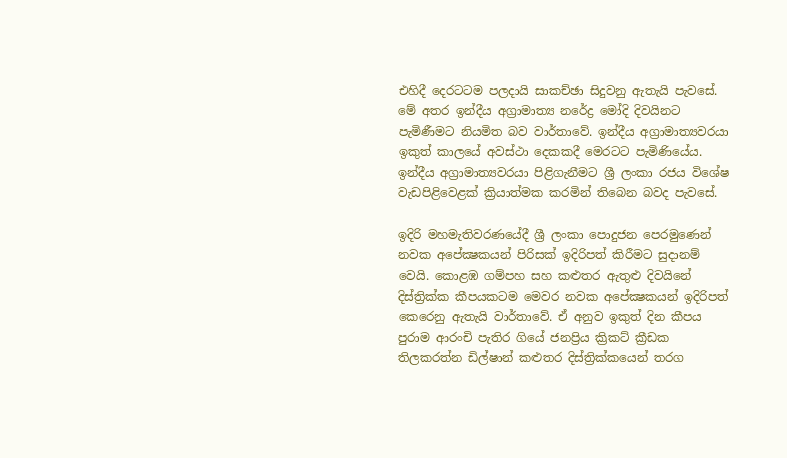එහිදී දෙරටටම පලදායි සාකච්ඡා සිදුවනු ඇතැයි පැවසේ. මේ අතර ඉන්දීය අග්‍රාමාත්‍ය නරේද්‍ර මෝදි දිවයිනට පැමිණීමට නියමිත බව වාර්තාවේ. ඉන්දීය අග්‍රාමාත්‍යවරයා ඉකුත් කාලයේ අවස්ථා දෙකකදී මෙරටට පැමිණියේය. ඉන්දීය අග්‍රාමාත්‍යවරයා පිළිගැනීමට ශ්‍රී ලංකා රජය විශේෂ වැඩපිළිවෙළක් ක්‍රියාත්මක කරමින් තිබෙන බවද පැවසේ.

ඉදිරි මහමැතිවරණයේදී ශ්‍රී ලංකා පොදුජන පෙරමුණෙන් නවක අපේක්‍ෂකයන් පිරිසක් ඉදිරිපත් කිරීමට සුදානම් වෙයි. කොළඹ ගම්පහ සහ කළුතර ඇතුළු දිවයිනේ දිස්ත්‍රික්ක කීපයකටම මෙවර නවක අපේක්‍ෂකයන් ඉදිරිපත් කෙරෙනු ඇතැයි වාර්තාවේ. ඒ අනුව ඉකුත් දින කීපය පුරාම ආරංචි පැතිර ගියේ ජනප්‍රිය ක්‍රිකට් ක්‍රීඩක තිලකරත්න ඩිල්ෂාන් කළුතර දිස්ත්‍රික්කයෙන් තරග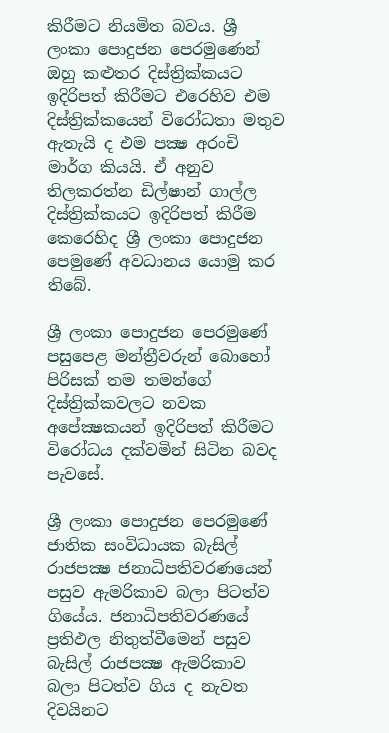කිරීමට නියමිත බවය. ශ්‍රී ලංකා පොදුජන පෙරමුණෙන් ඔහු කළුතර දිස්ත්‍රික්කයට ඉදිරිපත් කිරීමට එරෙහිව එම දිස්ත්‍රික්කයෙන් විරෝධතා මතුව ඇතැයි ද එම පක්‍ෂ අරංචි මාර්ග කියයි. ඒ අනුව තිලකරත්න ඩිල්ෂාන් ගාල්ල දිස්ත්‍රික්කයට ඉදිරිපත් කිරීම කෙරෙහිද ශ්‍රී ලංකා පොදුජන පෙමුණේ අවධානය යොමු කර තිබේ.

ශ්‍රී ලංකා පොදුජන පෙරමුණේ පසුපෙළ මන්ත්‍රීවරුන් බොහෝ පිරිසක් තම තමන්ගේ දිස්ත්‍රික්කවලට නවක අපේක්‍ෂකයන් ඉදිරිපත් කිරීමට විරෝධය දක්වමින් සිටින බවද පැවසේ.

ශ්‍රී ලංකා පොදුජන පෙරමුණේ ජාතික සංවිධායක බැසිල් රාජපක්‍ෂ ජනාධිපතිවරණයෙන් පසුව ඇමරිකාව බලා පිටත්ව ගියේය. ජනාධිපතිවරණයේ ප්‍රතිඵල නිතුත්වීමෙන් පසුව බැසිල් රාජපක්‍ෂ ඇමරිකාව බලා පිටත්ව ගිය ද නැවත දිවයිනට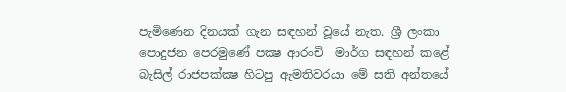පැමිණෙන දිනයක් ගැන සඳහන් වූයේ නැත. ශ්‍රී ලංකා පොදුජන පෙරමුණේ පක්‍ෂ ආරංචි  මාර්ග සඳහන් කළේ බැසිල් රාජපක්ක්‍ෂ හිටපු ඇමතිවරයා මේ සති අන්තයේ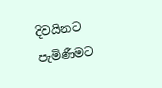දිවයිනට පැමිණීමට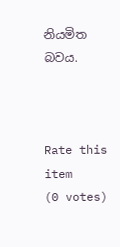නියමිත බවය.



Rate this item
(0 votes)